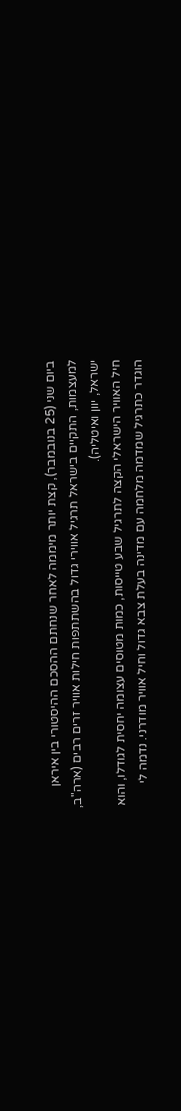ביום שני (25 בנובמבר), קצת יותר מיממה לאחר שנחתם ההסכם ההיסטורי בין איראן למעצמות, התקיים בישראל תרגיל אווירי גדול בהשתתפות חילות אוויר זרים רבים (ארה"ב, ישראל, יוון ואיטליה).
חיל האוויר הישראלי הקצה לתרגיל שבע טייסות, כמות מטוסים עצומה יחסית לגודלו, והוא הוגדר כתרגיל שמדמה מלחמה עם מדינה בעלת צבא גדול וחיל אוויר מודרני. נדמה לי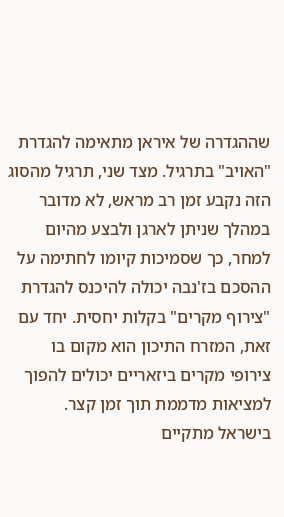שההגדרה של איראן מתאימה להגדרת "האויב" בתרגיל. מצד שני, תרגיל מהסוג הזה נקבע זמן רב מראש, לא מדובר במהלך שניתן לארגן ולבצע מהיום למחר, כך שסמיכות קיומו לחתימה על ההסכם בז'נבה יכולה להיכנס להגדרת "צירוף מקרים" בקלות יחסית. יחד עם זאת, המזרח התיכון הוא מקום בו צירופי מקרים ביזאריים יכולים להפוך למציאות מדממת תוך זמן קצר.
בישראל מתקיים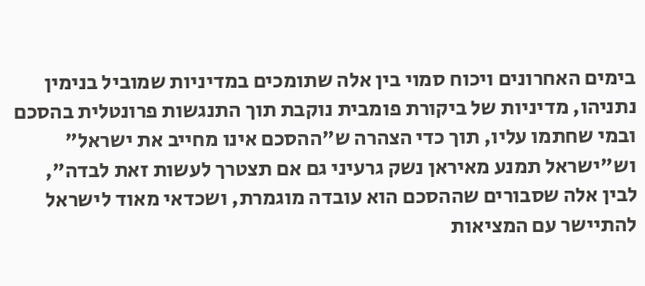בימים האחרונים ויכוח סמוי בין אלה שתומכים במדיניות שמוביל בנימין נתניהו, מדיניות של ביקורת פומבית נוקבת תוך התנגשות פרונטלית בהסכם ובמי שחתמו עליו, תוך כדי הצהרה ש"ההסכם אינו מחייב את ישראל" וש"ישראל תמנע מאיראן נשק גרעיני גם אם תצטרך לעשות זאת לבדה", לבין אלה שסבורים שההסכם הוא עובדה מוגמרת, ושכדאי מאוד לישראל להתיישר עם המציאות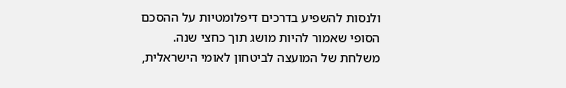ולנסות להשפיע בדרכים דיפלומטיות על ההסכם הסופי שאמור להיות מושג תוך כחצי שנה.
משלחת של המועצה לביטחון לאומי הישראלית,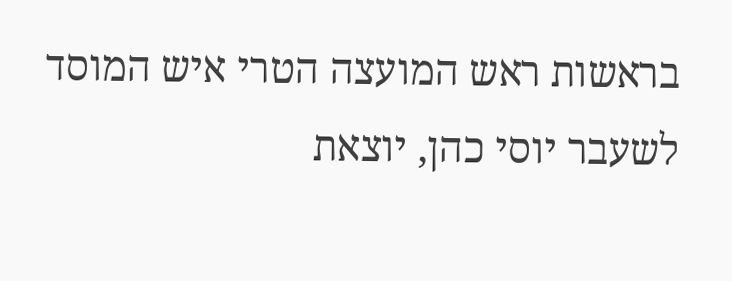בראשות ראש המועצה הטרי איש המוסד לשעבר יוסי כהן, יוצאת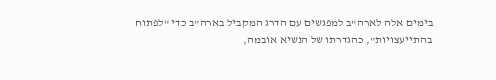בימים אלה לארה"ב למפגשים עם הדרג המקביל בארה"ב כדי "לפתוח בהתייעצויות", כהגדרתו של הנשיא אובמה,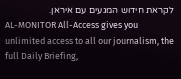לקראת חידוש המגעים עם איראן.
AL-MONITOR All-Access gives you unlimited access to all our journalism, the full Daily Briefing,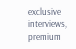exclusive interviews, premium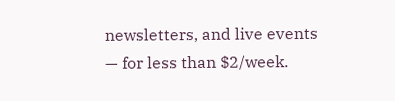newsletters, and live events — for less than $2/week.